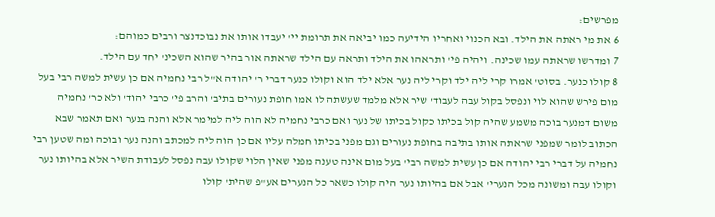מפרשים:
6 את מי ראתה את הילד. ובא הכנוי ואחריו הידיעה כמו יביאה את תרומת יי' יעבדו אותו את נבוכדנצר ורבים כמוהם:
7 ומדרשו שראתה עמו שכינה. ויהיה פי' ותראהו את הילד ותראה עם הילד שראתה אור בהיר שהוא השכינ' יחד עם הילד.
8 קולו כנער. בסוט' אמרו קרי ליה ילד וקרי ליה נער אלא ילד הוא וקולו כנער דברי ר' יהודה א"ל רבי נחמיה אם כן עשית למשה רבי בעל מום פירש שהוא לוי ונפסל בקול עבה לעבוד' שיר אלא מלמד שעשתה לו אמו חופת נעורים בתיב' והרב פי' כרבי יהוד' ולא כר' נחמיה משום דמנער בוכה משמע שהיה קול בכיתו כקול בכיתו של נער ואם כרבי נחמיה לא הוה ליה למימר אלא והנה בנער ואם תאמר שבא הכתוב לומר שמפני שראתה אותו בתיבה בחופת נעורים וגם מפני בכיתו חמלה עליו אם כן הוה ליה למכתב והנה נער ובוכה ומה שטען רבי נחמיה על דברי רבי יהודה אם כן עשית למשה רבי' בעל מום אינה טענה מפני שאין הלוי שקולו עבה נפסל לעבודת השיר אלא בהיותו נער וקולו עבה ומשונה מכל הנערי' אבל אם בהיותו נער היה קולו כשאר כל הנערים אע"פ שהית' קולו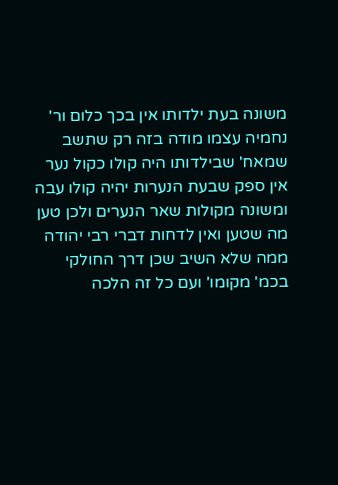משונה בעת ילדותו אין בכך כלום ור' נחמיה עצמו מודה בזה רק שתשב שמאח' שבילדותו היה קולו כקול נער אין ספק שבעת הנערות יהיה קולו עבה ומשונה מקולות שאר הנערים ולכן טען מה שטען ואין לדחות דברי רבי יהודה ממה שלא השיב שכן דרך החולקי בכמ' מקומו' ועם כל זה הלכה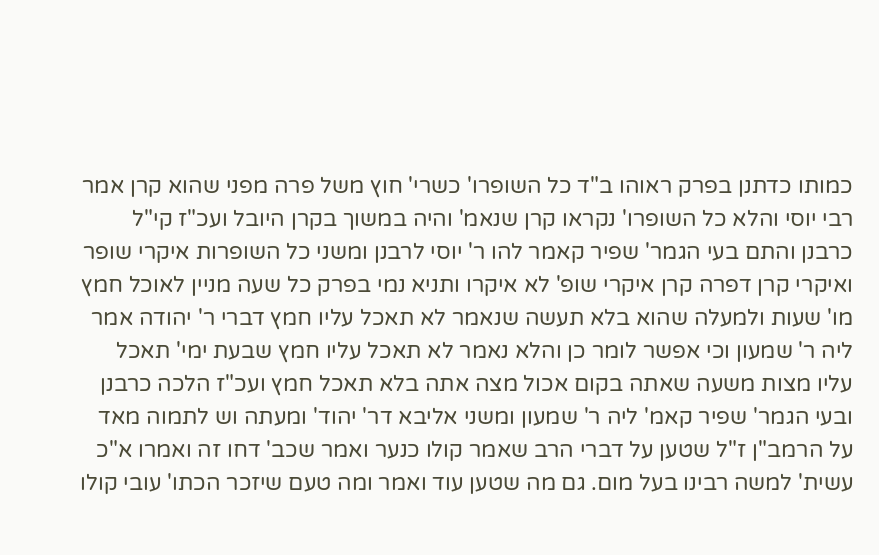כמותו כדתנן בפרק ראוהו ב"ד כל השופרו' כשרי' חוץ משל פרה מפני שהוא קרן אמר רבי יוסי והלא כל השופרו' נקראו קרן שנאמ' והיה במשוך בקרן היובל ועכ"ז קי"ל כרבנן והתם בעי הגמר' שפיר קאמר להו ר' יוסי לרבנן ומשני כל השופרות איקרי שופר ואיקרי קרן דפרה קרן איקרי שופ' לא איקרו ותניא נמי בפרק כל שעה מניין לאוכל חמץ מו' שעות ולמעלה שהוא בלא תעשה שנאמר לא תאכל עליו חמץ דברי ר' יהודה אמר ליה ר' שמעון וכי אפשר לומר כן והלא נאמר לא תאכל עליו חמץ שבעת ימי' תאכל עליו מצות משעה שאתה בקום אכול מצה אתה בלא תאכל חמץ ועכ"ז הלכה כרבנן ובעי הגמר' שפיר קאמ' ליה ר' שמעון ומשני אליבא דר' יהוד' ומעתה וש לתמוה מאד על הרמב"ן ז"ל שטען על דברי הרב שאמר קולו כנער ואמר שכב' דחו זה ואמרו א"כ עשית' למשה רבינו בעל מום. גם מה שטען עוד ואמר ומה טעם שיזכר הכתו' עובי קולו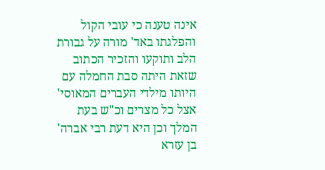אינה טענה כי עובי הקול והפלגתו באד' מורה על גבורת הלב ותוקעו והזכיר הכתוב שזאת היתה סבת החמלה עם היותו מילדי העברים המאוסי' אצל כל מצרים וכ"ש בעת המלך וכן היא דעת רבי אברה' בן עזרא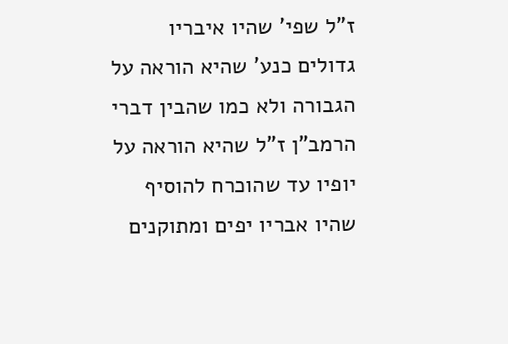ז"ל שפי' שהיו איבריו גדולים כנע' שהיא הוראה על הגבורה ולא כמו שהבין דברי הרמב"ן ז"ל שהיא הוראה על יופיו עד שהוכרח להוסיף שהיו אבריו יפים ומתוקנים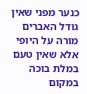כנער מפני שאין גודל האברים מורה על היופי אלא שאין טעם במלת בוכה במקום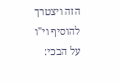הזה ויצטרך להוסיף וי"ו על הבכי: